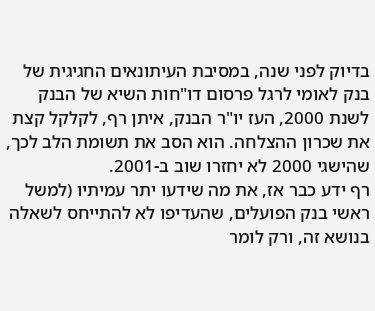בדיוק לפני שנה, במסיבת העיתונאים החגיגית של בנק לאומי לרגל פרסום דו"חות השיא של הבנק לשנת 2000, העז יו"ר הבנק, איתן רף, לקלקל קצת את שכרון ההצלחה. הוא הסב את תשומת הלב לכך, שהישגי 2000 לא יחזרו שוב ב-2001.
רף ידע כבר אז, את מה שידעו יתר עמיתיו (למשל ראשי בנק הפועלים, שהעדיפו לא להתייחס לשאלה בנושא זה, ורק לומר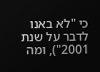כי "לא באנו לדבר על שנת 2001"), ומה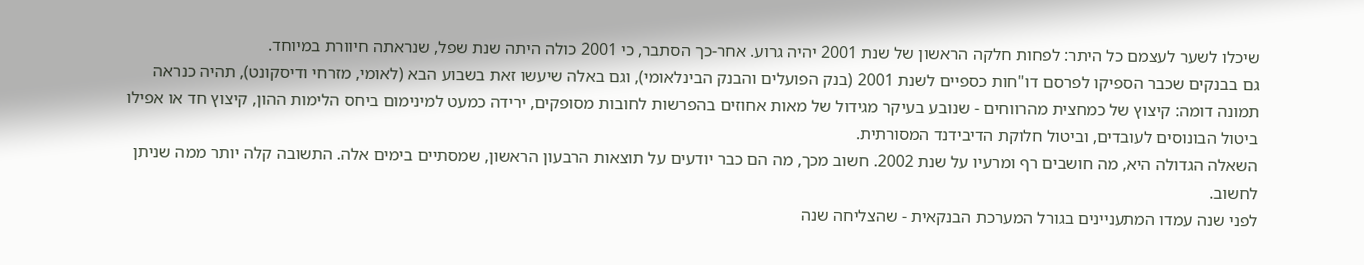שיכלו לשער לעצמם כל היתר: לפחות חלקה הראשון של שנת 2001 יהיה גרוע. אחר-כך הסתבר, כי 2001 כולה היתה שנת שפל, שנראתה חיוורת במיוחד.
גם בבנקים שכבר הספיקו לפרסם דו"חות כספיים לשנת 2001 (בנק הפועלים והבנק הבינלאומי), וגם באלה שיעשו זאת בשבוע הבא (לאומי, מזרחי ודיסקונט), תהיה כנראה תמונה דומה: קיצוץ של כמחצית מהרווחים - שנובע בעיקר מגידול של מאות אחוזים בהפרשות לחובות מסופקים, ירידה כמעט למינימום ביחס הלימות ההון, קיצוץ חד או אפילו ביטול הבונוסים לעובדים, וביטול חלוקת הדיבידנד המסורתית.
השאלה הגדולה היא, מה חושבים רף ומרעיו על שנת 2002. חשוב מכך, מה הם כבר יודעים על תוצאות הרבעון הראשון, שמסתיים בימים אלה. התשובה קלה יותר ממה שניתן לחשוב.
לפני שנה עמדו המתעניינים בגורל המערכת הבנקאית - שהצליחה שנה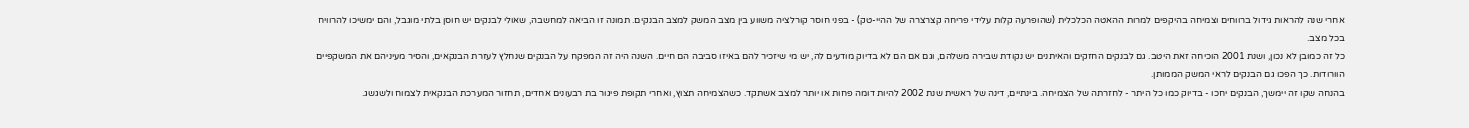אחרי שנה להראות גידול ברווחים וצמיחה בהיקפים למרות ההאטה הכלכלית (שהופרעה קלות עלידי פריחה קצרצרה של ההיי-טק) - בפני חוסר קורלציה משווע בין מצב המשק למצב הבנקים. תמונה זו הביאה למחשבה, שאולי לבנקים יש חוסן בלתי מוגבל, והם ימשיכו להרוויח בכל מצב.
כל זה כמובן לא נכון, ושנת 2001 הוכיחה זאת היטב. גם לבנקים החזקים והאיתנים יש נקודת שבירה משלהם, וגם אם הם לא בדיוק מודעים לה, יש מי שיזכיר להם באיזו סביבה הם חיים. השנה היה זה המפקח על הבנקים שנחלץ לעזרת הבנקאים, והסיר מעיניהם את המשקפיים הוורודות. כך הפכו גם הבנקים לראי המשק הממותן.
בהנחה שקו זה יימשך, הבנקים יחכו - בדיוק כמו כל היתר - לחזרתה של הצמיחה. בינתיים, דינה של ראשית שנת 2002 להיות דומה פחות או יותר למצב אשתקד. כשהצמיחה תצוץ, ואחרי תקופת פיגור בת רבעונים אחדים, תחזור המערכת הבנקאית לצמוח ולשגשג.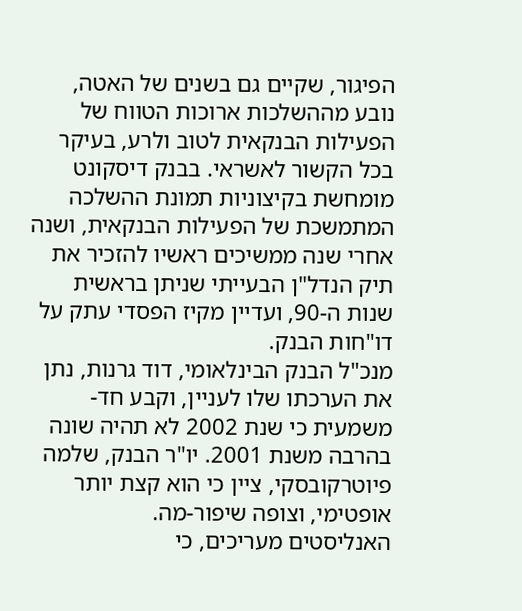הפיגור, שקיים גם בשנים של האטה, נובע מההשלכות ארוכות הטווח של הפעילות הבנקאית לטוב ולרע, בעיקר בכל הקשור לאשראי. בבנק דיסקונט מומחשת בקיצוניות תמונת ההשלכה המתמשכת של הפעילות הבנקאית, ושנה אחרי שנה ממשיכים ראשיו להזכיר את תיק הנדל"ן הבעייתי שניתן בראשית שנות ה-90, ועדיין מקיז הפסדי עתק על דו"חות הבנק.
מנכ"ל הבנק הבינלאומי, דוד גרנות, נתן את הערכתו שלו לעניין, וקבע חד-משמעית כי שנת 2002 לא תהיה שונה בהרבה משנת 2001. יו"ר הבנק, שלמה פיוטרקובסקי, ציין כי הוא קצת יותר אופטימי, וצופה שיפור-מה.
האנליסטים מעריכים, כי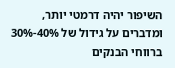השיפור יהיה דרמטי יותר, ומדברים על גידול של 40%-30% ברווחי הבנקים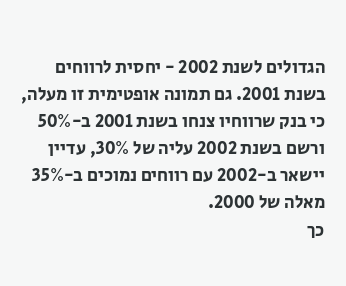הגדולים לשנת 2002 - יחסית לרווחים בשנת 2001. גם תמונה אופטימית זו מעלה, כי בנק שרווחיו צנחו בשנת 2001 ב-50% ורשם בשנת 2002 עליה של 30%, עדיין יישאר ב-2002 עם רווחים נמוכים ב-35% מאלה של 2000.
כך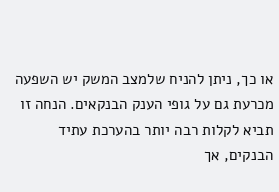או כך, ניתן להניח שלמצב המשק יש השפעה מכרעת גם על גופי הענק הבנקאים. הנחה זו תביא לקלות רבה יותר בהערכת עתיד הבנקים, אך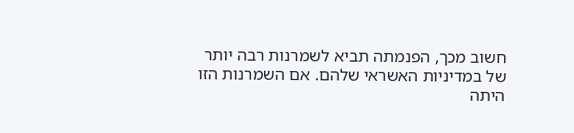חשוב מכך, הפנמתה תביא לשמרנות רבה יותר של במדיניות האשראי שלהם. אם השמרנות הזו היתה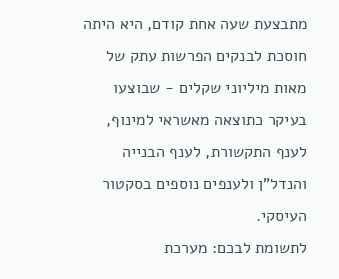מתבצעת שעה אחת קודם, היא היתה חוסכת לבנקים הפרשות עתק של מאות מיליוני שקלים - שבוצעו בעיקר כתוצאה מאשראי למינוף, לענף התקשורת, לענף הבנייה והנדל"ן ולענפים נוספים בסקטור העיסקי.
לתשומת לבכם: מערכת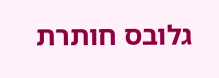גלובס חותרת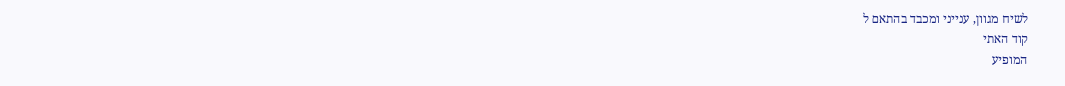לשיח מגוון, ענייני ומכבד בהתאם ל
קוד האתי
המופיע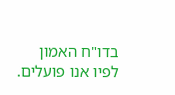בדו"ח האמון
לפיו אנו פועלים.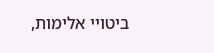ביטויי אלימות,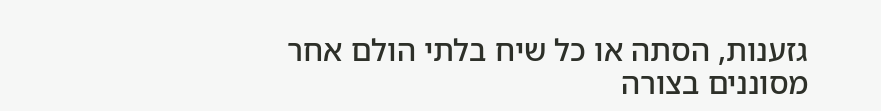גזענות, הסתה או כל שיח בלתי הולם אחר מסוננים בצורה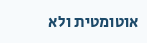אוטומטית ולא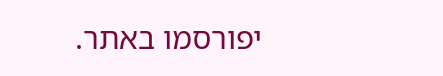יפורסמו באתר.